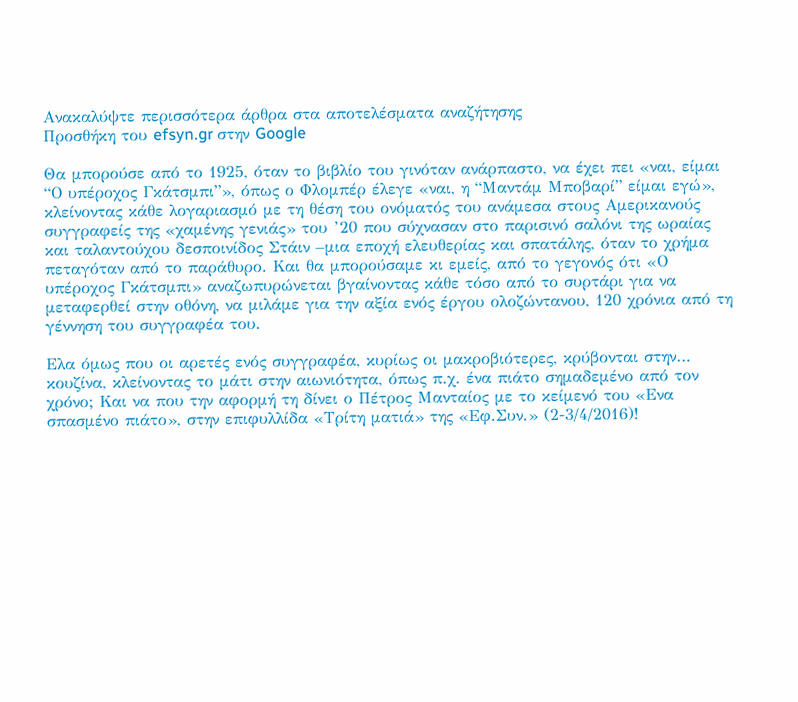Ανακαλύψτε περισσότερα άρθρα στα αποτελέσματα αναζήτησης
Προσθήκη του efsyn.gr στην Google

Θα μπορούσε από το 1925, όταν το βιβλίο του γινόταν ανάρπαστο, να έχει πει «ναι, είμαι “Ο υπέροχος Γκάτσμπι”», όπως ο Φλομπέρ έλεγε «ναι, η “Μαντάμ Μποβαρί” είμαι εγώ», κλείνοντας κάθε λογαριασμό με τη θέση του ονόματός του ανάμεσα στους Αμερικανούς συγγραφείς της «χαμένης γενιάς» του ’20 που σύχνασαν στο παρισινό σαλόνι της ωραίας και ταλαντούχου δεσποινίδος Στάιν –μια εποχή ελευθερίας και σπατάλης, όταν το χρήμα πεταγόταν από το παράθυρο. Και θα μπορούσαμε κι εμείς, από το γεγονός ότι «Ο υπέροχος Γκάτσμπι» αναζωπυρώνεται βγαίνοντας κάθε τόσο από το συρτάρι για να μεταφερθεί στην οθόνη, να μιλάμε για την αξία ενός έργου ολοζώντανου, 120 χρόνια από τη γέννηση του συγγραφέα του.

Ελα όμως που οι αρετές ενός συγγραφέα, κυρίως οι μακροβιότερες, κρύβονται στην… κουζίνα, κλείνοντας το μάτι στην αιωνιότητα, όπως π.χ. ένα πιάτο σημαδεμένο από τον χρόνο; Και να που την αφορμή τη δίνει ο Πέτρος Μανταίος με το κείμενό του «Ενα σπασμένο πιάτο», στην επιφυλλίδα «Τρίτη ματιά» της «Εφ.Συν.» (2-3/4/2016)!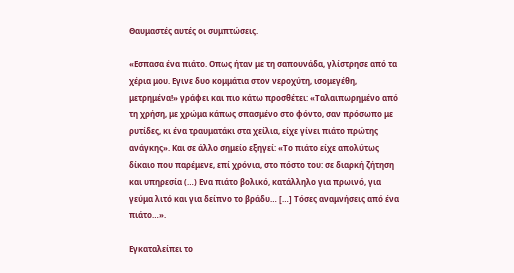Θαυμαστές αυτές οι συμπτώσεις.

«Εσπασα ένα πιάτο. Οπως ήταν με τη σαπουνάδα, γλίστρησε από τα χέρια μου. Εγινε δυο κομμάτια στον νεροχύτη, ισομεγέθη, μετρημένα!» γράφει και πιο κάτω προσθέτει: «Ταλαιπωρημένο από τη χρήση, με χρώμα κάπως σπασμένο στο φόντο, σαν πρόσωπο με ρυτίδες, κι ένα τραυματάκι στα χείλια, είχε γίνει πιάτο πρώτης ανάγκης». Και σε άλλο σημείο εξηγεί: «Το πιάτο είχε απολύτως δίκαιο που παρέμενε, επί χρόνια, στο πόστο του: σε διαρκή ζήτηση και υπηρεσία (…) Ενα πιάτο βολικό, κατάλληλο για πρωινό, για γεύμα λιτό και για δείπνο το βράδυ… […] Τόσες αναμνήσεις από ένα πιάτο…».

Εγκαταλείπει το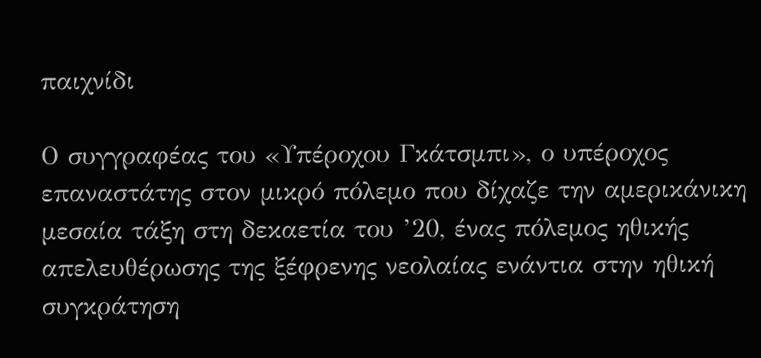παιχνίδι

Ο συγγραφέας του «Υπέροχου Γκάτσμπι», ο υπέροχος επαναστάτης στον μικρό πόλεμο που δίχαζε την αμερικάνικη μεσαία τάξη στη δεκαετία του ’20, ένας πόλεμος ηθικής απελευθέρωσης της ξέφρενης νεολαίας ενάντια στην ηθική συγκράτηση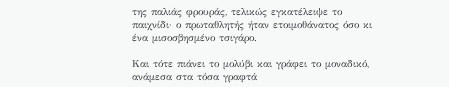της παλιάς φρουράς, τελικώς εγκατέλειψε το παιχνίδι· ο πρωταθλητής ήταν ετοιμοθάνατος όσο κι ένα μισοσβησμένο τσιγάρο.

Και τότε πιάνει το μολύβι και γράφει το μοναδικό, ανάμεσα στα τόσα γραφτά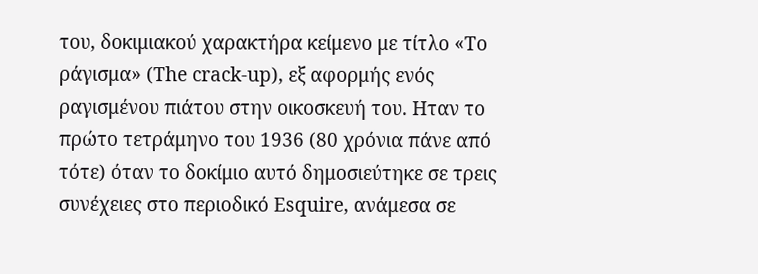του, δοκιμιακού χαρακτήρα κείμενο με τίτλο «Το ράγισμα» (The crack-up), εξ αφορμής ενός ραγισμένου πιάτου στην οικοσκευή του. Ηταν το πρώτο τετράμηνο του 1936 (80 χρόνια πάνε από τότε) όταν το δοκίμιο αυτό δημοσιεύτηκε σε τρεις συνέχειες στο περιοδικό Esquire, ανάμεσα σε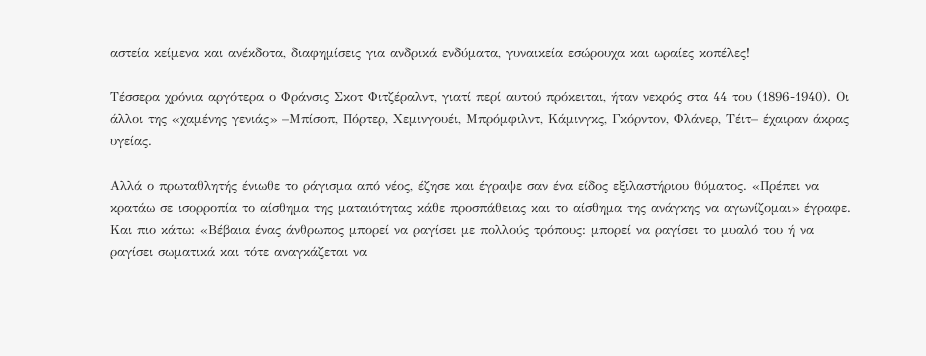αστεία κείμενα και ανέκδοτα, διαφημίσεις για ανδρικά ενδύματα, γυναικεία εσώρουχα και ωραίες κοπέλες!

Τέσσερα χρόνια αργότερα ο Φράνσις Σκοτ Φιτζέραλντ, γιατί περί αυτού πρόκειται, ήταν νεκρός στα 44 του (1896-1940). Οι άλλοι της «χαμένης γενιάς» –Μπίσοπ, Πόρτερ, Χεμινγουέι, Μπρόμφιλντ, Κάμινγκς, Γκόρντον, Φλάνερ, Τέιτ– έχαιραν άκρας υγείας.

Αλλά ο πρωταθλητής ένιωθε το ράγισμα από νέος, έζησε και έγραψε σαν ένα είδος εξιλαστήριου θύματος. «Πρέπει να κρατάω σε ισορροπία το αίσθημα της ματαιότητας κάθε προσπάθειας και το αίσθημα της ανάγκης να αγωνίζομαι» έγραφε. Και πιο κάτω: «Βέβαια ένας άνθρωπος μπορεί να ραγίσει με πολλούς τρόπους: μπορεί να ραγίσει το μυαλό του ή να ραγίσει σωματικά και τότε αναγκάζεται να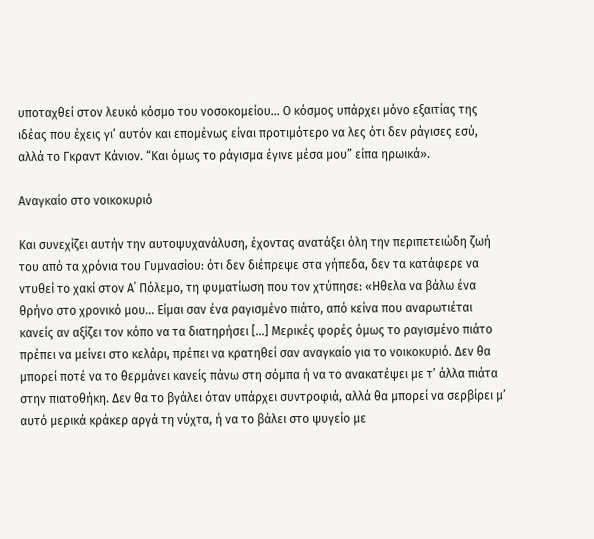υποταχθεί στον λευκό κόσμο του νοσοκομείου… Ο κόσμος υπάρχει μόνο εξαιτίας της ιδέας που έχεις γι’ αυτόν και επομένως είναι προτιμότερο να λες ότι δεν ράγισες εσύ, αλλά το Γκραντ Κάνιον. “Και όμως το ράγισμα έγινε μέσα μου” είπα ηρωικά».

Αναγκαίο στο νοικοκυριό

Και συνεχίζει αυτήν την αυτοψυχανάλυση, έχοντας ανατάξει όλη την περιπετειώδη ζωή του από τα χρόνια του Γυμνασίου: ότι δεν διέπρεψε στα γήπεδα, δεν τα κατάφερε να ντυθεί το χακί στον Α΄ Πόλεμο, τη φυματίωση που τον χτύπησε: «Ηθελα να βάλω ένα θρήνο στο χρονικό μου… Είμαι σαν ένα ραγισμένο πιάτο, από κείνα που αναρωτιέται κανείς αν αξίζει τον κόπο να τα διατηρήσει […] Μερικές φορές όμως το ραγισμένο πιάτο πρέπει να μείνει στο κελάρι, πρέπει να κρατηθεί σαν αναγκαίο για το νοικοκυριό. Δεν θα μπορεί ποτέ να το θερμάνει κανείς πάνω στη σόμπα ή να το ανακατέψει με τ’ άλλα πιάτα στην πιατοθήκη. Δεν θα το βγάλει όταν υπάρχει συντροφιά, αλλά θα μπορεί να σερβίρει μ’ αυτό μερικά κράκερ αργά τη νύχτα, ή να το βάλει στο ψυγείο με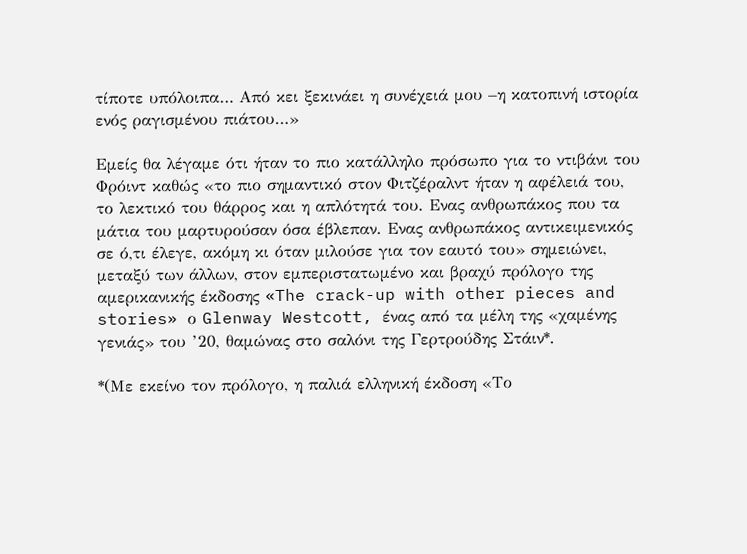τίποτε υπόλοιπα… Από κει ξεκινάει η συνέχειά μου –η κατοπινή ιστορία ενός ραγισμένου πιάτου…»

Εμείς θα λέγαμε ότι ήταν το πιο κατάλληλο πρόσωπο για το ντιβάνι του Φρόιντ καθώς «το πιο σημαντικό στον Φιτζέραλντ ήταν η αφέλειά του, το λεκτικό του θάρρος και η απλότητά του. Ενας ανθρωπάκος που τα μάτια του μαρτυρούσαν όσα έβλεπαν. Ενας ανθρωπάκος αντικειμενικός σε ό,τι έλεγε, ακόμη κι όταν μιλούσε για τον εαυτό του» σημειώνει, μεταξύ των άλλων, στον εμπεριστατωμένο και βραχύ πρόλογο της αμερικανικής έκδοσης «The crack-up with other pieces and stories» ο Glenway Westcott, ένας από τα μέλη της «χαμένης γενιάς» του ’20, θαμώνας στο σαλόνι της Γερτρούδης Στάιν*.

*(Με εκείνο τον πρόλογο, η παλιά ελληνική έκδοση «Το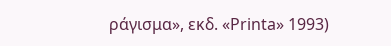ράγισμα», εκδ. «Printa» 1993)